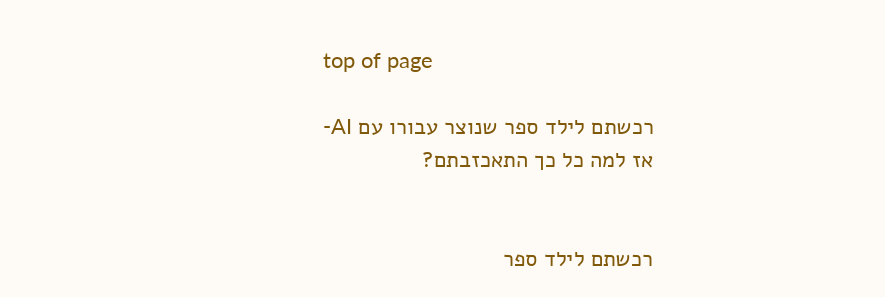top of page

רכשתם לילד ספר שנוצר עבורו עם AI-
אז למה כל כך התאכזבתם?


רכשתם לילד ספר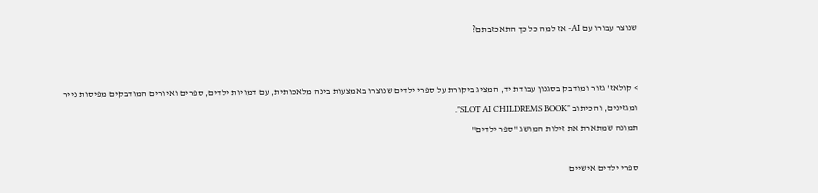שנוצר עבורו עם AI- אז למה כל כך התאכזבתם?


> קולאז' גזור ומודבק בסגנון עבודת יד, המציג ביקורת על ספרי ילדים שנוצרו באמצעות בינה מלאכותית, עם דמויות ילדים, ספרים ואיורים המודבקים מפיסות נייר ומגזינים, והכיתוב "SLOT AI CHILDREMS BOOK".
תמונה שמתארת את זילות המושג "ספר ילדים"

ספרי ילדים אישיים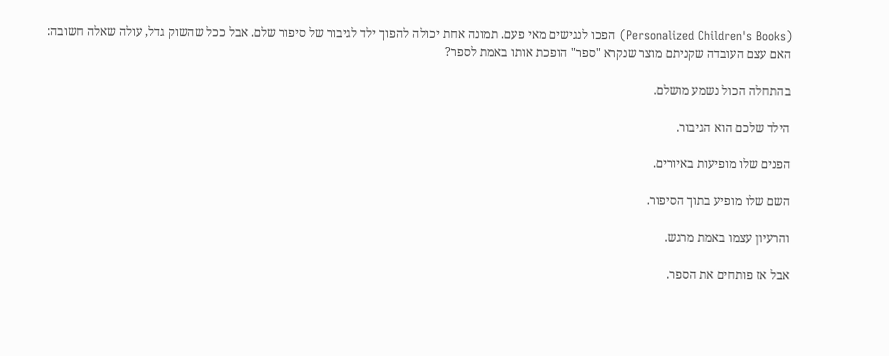(Personalized Children's Books) הפכו לנגישים מאי פעם. תמונה אחת יכולה להפוך ילד לגיבור של סיפור שלם. אבל ככל שהשוק גדל, עולה שאלה חשובה: האם עצם העובדה שקניתם מוצר שנקרא "ספר" הופכת אותו באמת לספר?

בהתחלה הכול נשמע מושלם.

הילד שלכם הוא הגיבור.

הפנים שלו מופיעות באיורים.

השם שלו מופיע בתוך הסיפור.

והרעיון עצמו באמת מרגש.

אבל אז פותחים את הספר.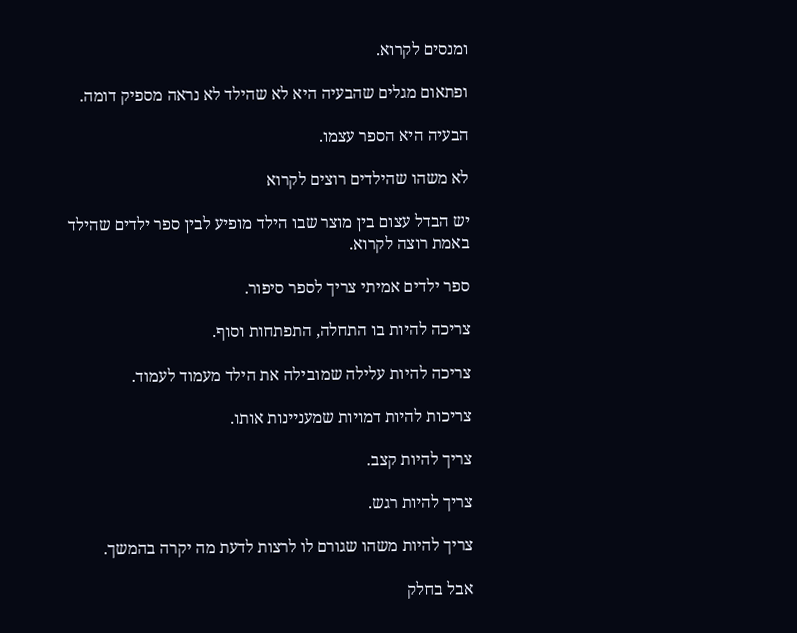ומנסים לקרוא.

ופתאום מגלים שהבעיה היא לא שהילד לא נראה מספיק דומה.

הבעיה היא הספר עצמו.

לא משהו שהילדים רוצים לקרוא

יש הבדל עצום בין מוצר שבו הילד מופיע לבין ספר ילדים שהילד באמת רוצה לקרוא.

ספר ילדים אמיתי צריך לספר סיפור.

צריכה להיות בו התחלה, התפתחות וסוף.

צריכה להיות עלילה שמובילה את הילד מעמוד לעמוד.

צריכות להיות דמויות שמעניינות אותו.

צריך להיות קצב.

צריך להיות רגש.

צריך להיות משהו שגורם לו לרצות לדעת מה יקרה בהמשך.

אבל בחלק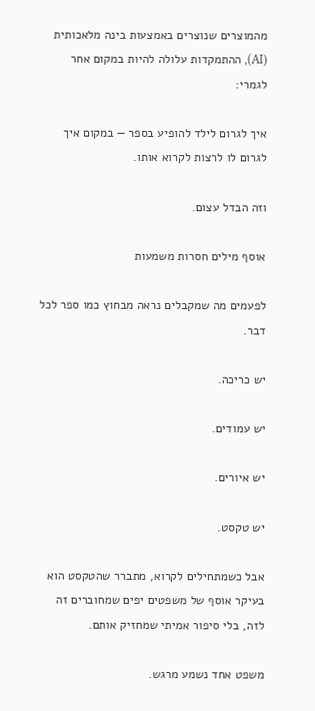מהמוצרים שנוצרים באמצעות בינה מלאכותית (AI), ההתמקדות עלולה להיות במקום אחר לגמרי:

איך לגרום לילד להופיע בספר — במקום איך לגרום לו לרצות לקרוא אותו.

וזה הבדל עצום.

אוסף מילים חסרות משמעות

לפעמים מה שמקבלים נראה מבחוץ כמו ספר לכל דבר.

יש כריכה.

יש עמודים.

יש איורים.

יש טקסט.

אבל כשמתחילים לקרוא, מתברר שהטקסט הוא בעיקר אוסף של משפטים יפים שמחוברים זה לזה, בלי סיפור אמיתי שמחזיק אותם.

משפט אחד נשמע מרגש.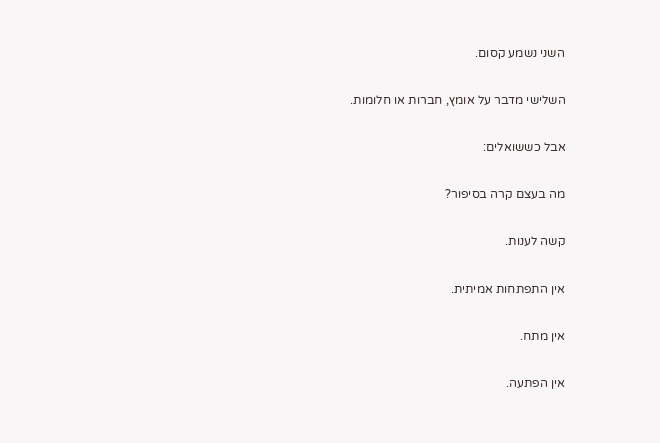השני נשמע קסום.

השלישי מדבר על אומץ, חברות או חלומות.

אבל כששואלים:

מה בעצם קרה בסיפור?

קשה לענות.

אין התפתחות אמיתית.

אין מתח.

אין הפתעה.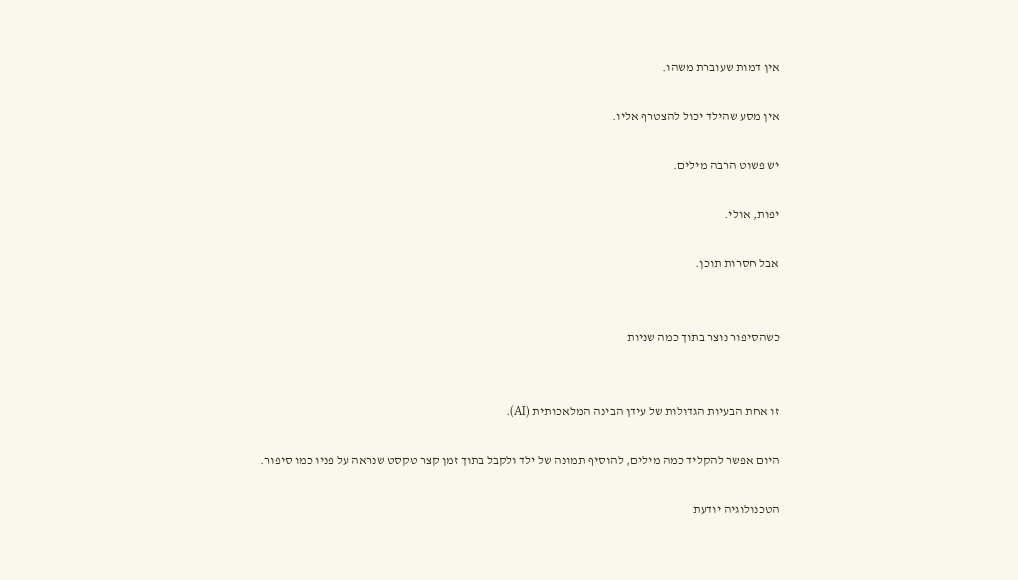אין דמות שעוברת משהו.

אין מסע שהילד יכול להצטרף אליו.

יש פשוט הרבה מילים.

יפות, אולי.

אבל חסרות תוכן.


כשהסיפור נוצר בתוך כמה שניות


זו אחת הבעיות הגדולות של עידן הבינה המלאכותית (AI).

היום אפשר להקליד כמה מילים, להוסיף תמונה של ילד ולקבל בתוך זמן קצר טקסט שנראה על פניו כמו סיפור.

הטכנולוגיה יודעת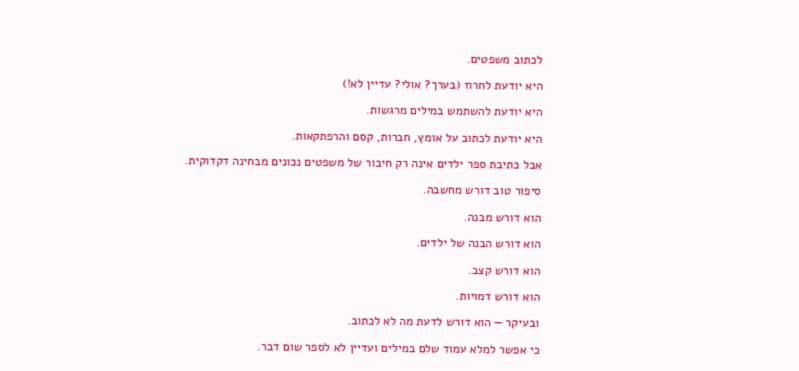לכתוב משפטים.

היא יודעת לחרוז (בערך? אולי? עדיין לא!)

היא יודעת להשתמש במילים מרגשות.

היא יודעת לכתוב על אומץ, חברות, קסם והרפתקאות.

אבל כתיבת ספר ילדים אינה רק חיבור של משפטים נכונים מבחינה דקדוקית.

סיפור טוב דורש מחשבה.

הוא דורש מבנה.

הוא דורש הבנה של ילדים.

הוא דורש קצב.

הוא דורש דמויות.

ובעיקר — הוא דורש לדעת מה לא לכתוב.

כי אפשר למלא עמוד שלם במילים ועדיין לא לספר שום דבר.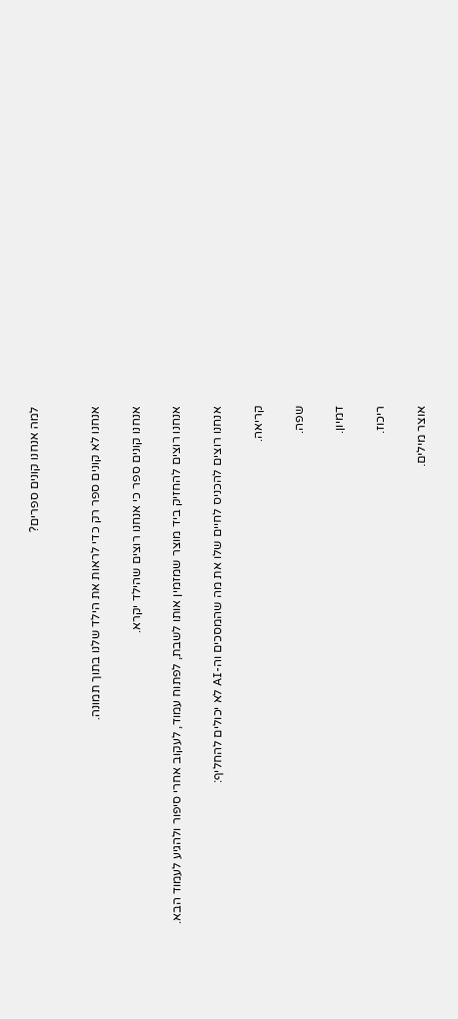למה אנחנו קונים ספרים?


אנחנו לא קונים ספר רק כדי לראות את הילד שלנו בתוך תמונה.

אנחנו קונים ספר כי אנחנו רוצים שהילד יקרא.

אנחנו רוצים להחזיק ביד מוצר שמזמין אותו לשבת, לפתוח עמוד, לעקוב אחרי סיפור ולהגיע לעמוד הבא.

אנחנו רוצים להכניס לחיים שלו את מה שהמסכים וה-AI לא יכולים להחליף:

קריאה.

שפה.

דמיון.

ריכוז.

אוצר מילים.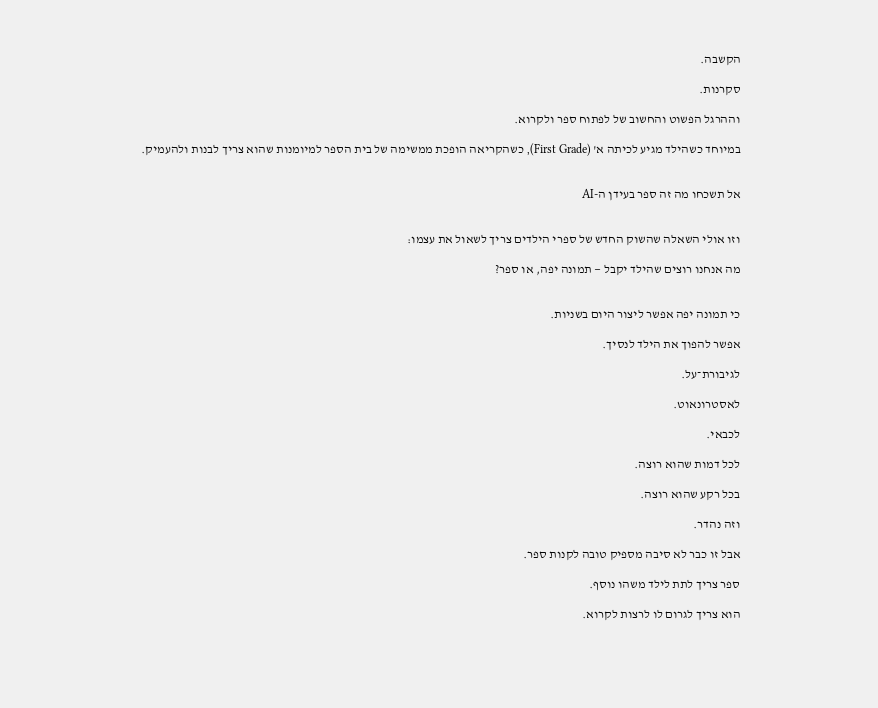הקשבה.

סקרנות.

וההרגל הפשוט והחשוב של לפתוח ספר ולקרוא.

במיוחד כשהילד מגיע לכיתה א' (First Grade), כשהקריאה הופכת ממשימה של בית הספר למיומנות שהוא צריך לבנות ולהעמיק.


אל תשכחו מה זה ספר בעידן ה-AI


וזו אולי השאלה שהשוק החדש של ספרי הילדים צריך לשאול את עצמו:

מה אנחנו רוצים שהילד יקבל — תמונה יפה, או ספר?


כי תמונה יפה אפשר ליצור היום בשניות.

אפשר להפוך את הילד לנסיך.

לגיבורת־על.

לאסטרונאוט.

לכבאי.

לכל דמות שהוא רוצה.

בכל רקע שהוא רוצה.

וזה נהדר.

אבל זו כבר לא סיבה מספיק טובה לקנות ספר.

ספר צריך לתת לילד משהו נוסף.

הוא צריך לגרום לו לרצות לקרוא.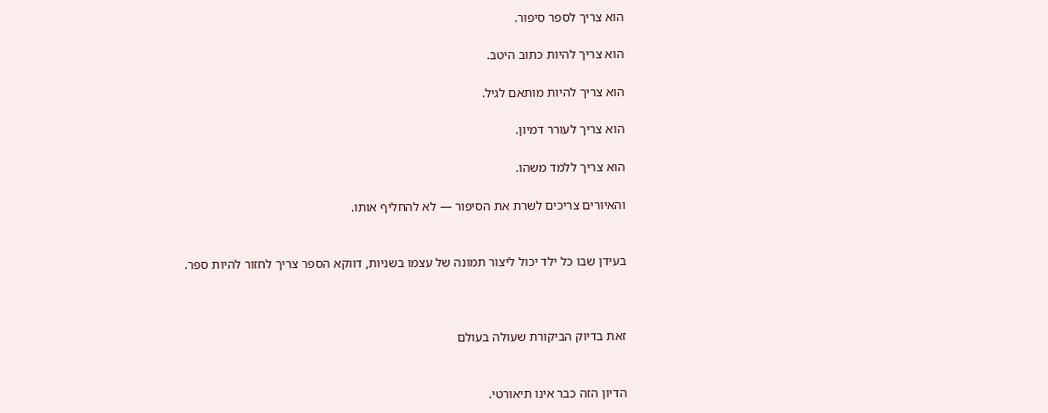הוא צריך לספר סיפור.

הוא צריך להיות כתוב היטב.

הוא צריך להיות מותאם לגיל.

הוא צריך לעורר דמיון.

הוא צריך ללמד משהו.

והאיורים צריכים לשרת את הסיפור — לא להחליף אותו.


בעידן שבו כל ילד יכול ליצור תמונה של עצמו בשניות, דווקא הספר צריך לחזור להיות ספר.



זאת בדיוק הביקורת שעולה בעולם


הדיון הזה כבר אינו תיאורטי.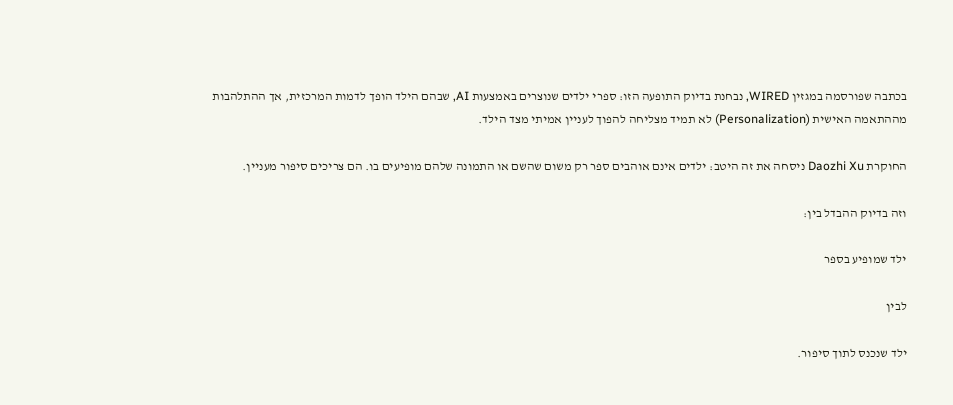בכתבה שפורסמה במגזין WIRED, נבחנת בדיוק התופעה הזו: ספרי ילדים שנוצרים באמצעות AI, שבהם הילד הופך לדמות המרכזית, אך ההתלהבות מההתאמה האישית (Personalization) לא תמיד מצליחה להפוך לעניין אמיתי מצד הילד.

החוקרת Daozhi Xu ניסחה את זה היטב: ילדים אינם אוהבים ספר רק משום שהשם או התמונה שלהם מופיעים בו. הם צריכים סיפור מעניין.

וזה בדיוק ההבדל בין:

ילד שמופיע בספר

לבין

ילד שנכנס לתוך סיפור.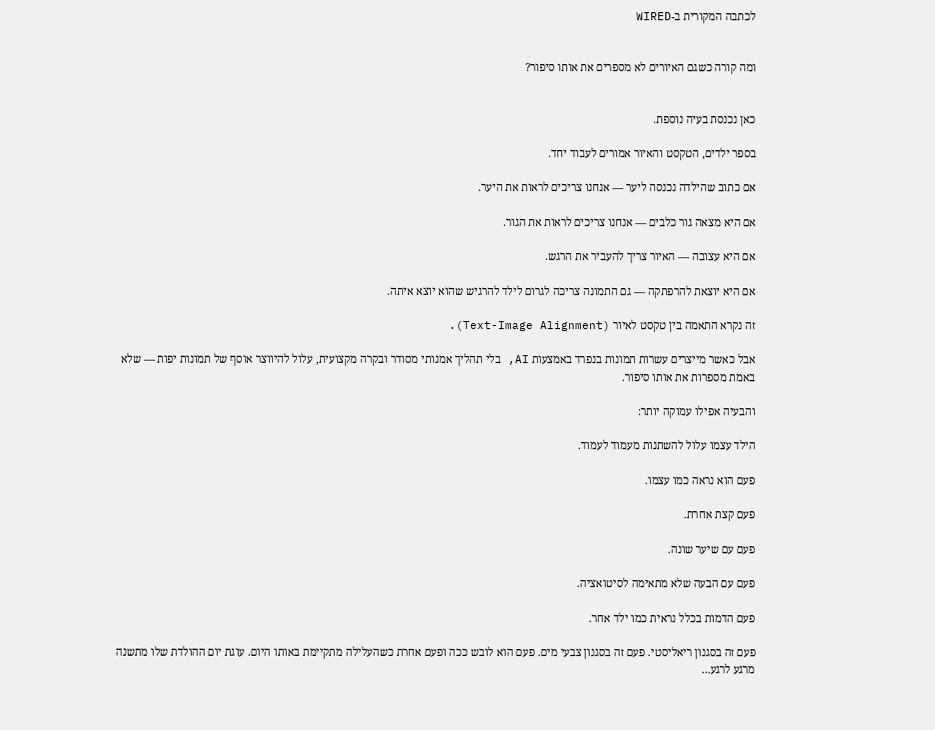לכתבה המקורית ב-WIRED


ומה קורה כשגם האיורים לא מספרים את אותו סיפור?


כאן נכנסת בעיה נוספת.

בספר ילדים, הטקסט והאיור אמורים לעבוד יחד.

אם כתוב שהילדה נכנסה ליער — אנחנו צריכים לראות את היער.

אם היא מצאה גור כלבים — אנחנו צריכים לראות את הגור.

אם היא עצובה — האיור צריך להעביר את הרגש.

אם היא יוצאת להרפתקה — גם התמונה צריכה לגרום לילד להרגיש שהוא יוצא איתה.

זה נקרא התאמה בין טקסט לאיור (Text-Image Alignment).

אבל כאשר מייצרים עשרות תמונות בנפרד באמצעות AI, בלי תהליך אמנותי מסודר ובקרה מקצועית, עלול להיווצר אוסף של תמונות יפות — שלא באמת מספרות את אותו סיפור.

והבעיה אפילו עמוקה יותר:

הילד עצמו עלול להשתנות מעמוד לעמוד.

פעם הוא נראה כמו עצמו.

פעם קצת אחרת.

פעם עם שיער שונה.

פעם עם הבעה שלא מתאימה לסיטואציה.

פעם הדמות בכלל נראית כמו ילד אחר.

פעם זה בסגנון ריאליסטי. פעם זה בסגנון צבעי מים. פעם הוא לובש ככה ופעם אחרת כשהעלילה מתקיימת באותו היום. עוגת יום ההולדת שלו מתשנה מרגע לרגע...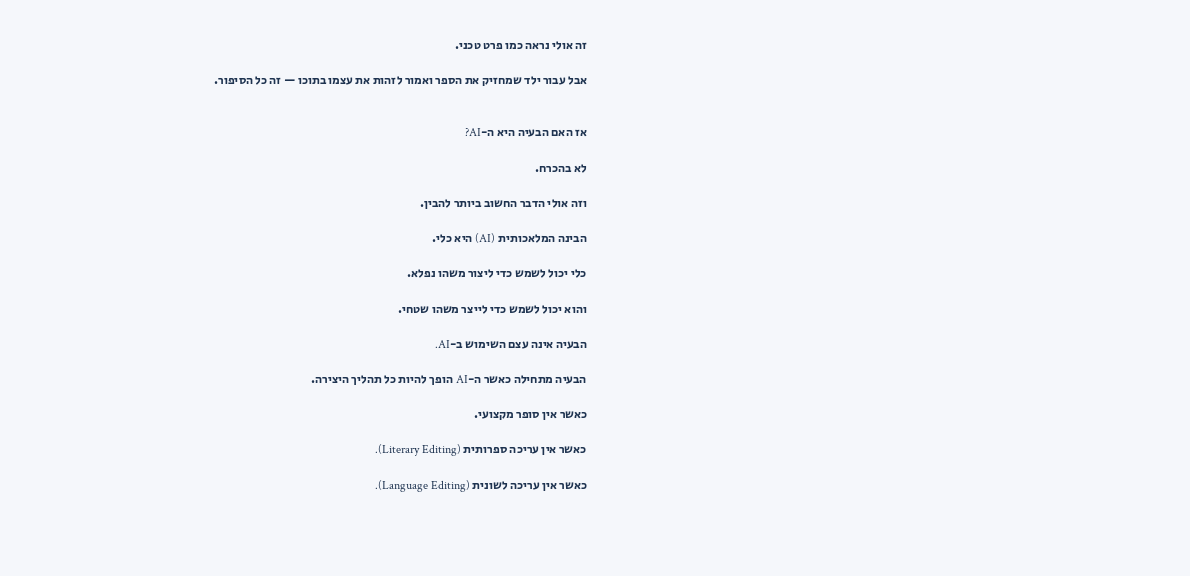זה אולי נראה כמו פרט טכני.

אבל עבור ילד שמחזיק את הספר ואמור לזהות את עצמו בתוכו — זה כל הסיפור.


אז האם הבעיה היא ה-AI?

לא בהכרח.

וזה אולי הדבר החשוב ביותר להבין.

הבינה המלאכותית (AI) היא כלי.

כלי יכול לשמש כדי ליצור משהו נפלא.

והוא יכול לשמש כדי לייצר משהו שטחי.

הבעיה אינה עצם השימוש ב-AI.

הבעיה מתחילה כאשר ה-AI הופך להיות כל תהליך היצירה.

כאשר אין סופר מקצועי.

כאשר אין עריכה ספרותית (Literary Editing).

כאשר אין עריכה לשונית (Language Editing).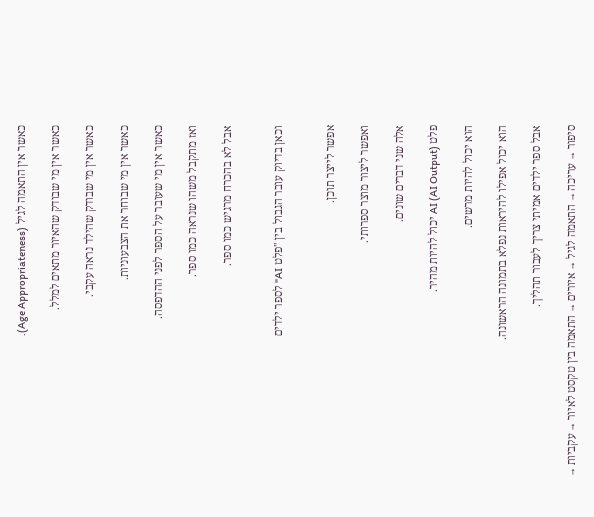כאשר אין התאמה לגיל (Age Appropriateness).

כאשר אין מי שבודק שהאיור מתאים למלל.

כאשר אין מי שבודק שהילד נראה עקבי.

כאשר אין מי שבוחר את הצבעוניות.

כאשר אין מי שעובר על הספר לפני ההדפסה.

ואז מתקבל משהו שנראה כמו ספר.

אבל לא בהכרח מרגיש כמו ספר.


וכאן בדיוק עובר הגבול בין "פלט AI" לספר ילדים


אפשר לייצר תוכן.

ואפשר ליצור מוצר ספרותי.

אלה שני דברים שונים.

פלט AI (AI Output) יכול להיות מהיר.

הוא יכול להיות מרשים.

הוא יכול אפילו להיראות נפלא בתמונה הראשונה.

אבל ספר ילדים אמיתי צריך לעבור תהליך.

סיפור → עריכה → התאמה לגיל → איורים → התאמה בין טקסט לאיור → עקביות →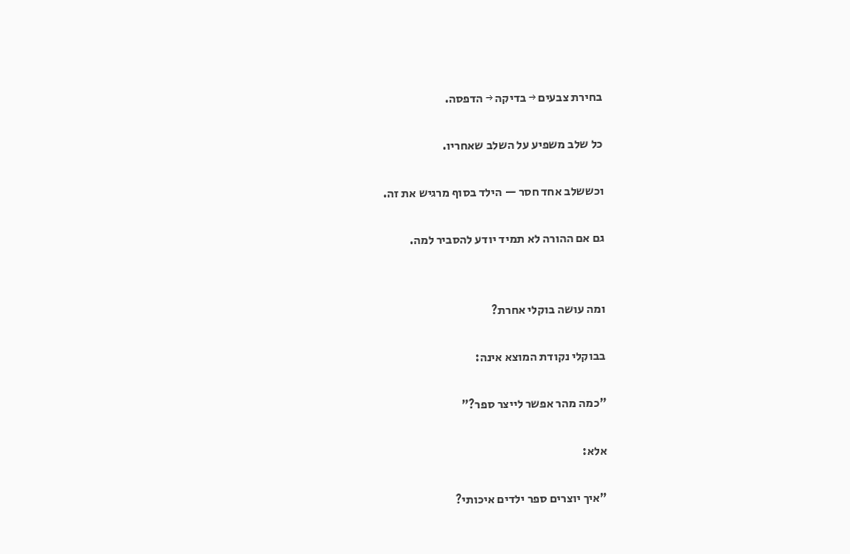בחירת צבעים → בדיקה → הדפסה.

כל שלב משפיע על השלב שאחריו.

וכששלב אחד חסר — הילד בסוף מרגיש את זה.

גם אם ההורה לא תמיד יודע להסביר למה.


ומה עושה בוקלי אחרת?

בבוקלי נקודת המוצא אינה:

"כמה מהר אפשר לייצר ספר?"

אלא:

"איך יוצרים ספר ילדים איכותי?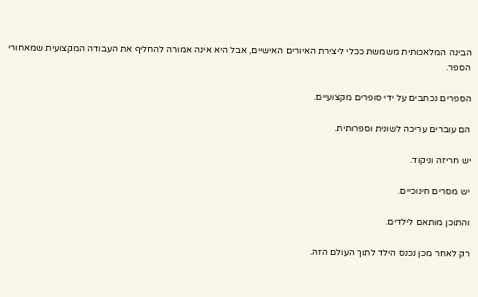הבינה המלאכותית משמשת ככלי ליצירת האיורים האישיים, אבל היא אינה אמורה להחליף את העבודה המקצועית שמאחורי הספר.

הספרים נכתבים על ידי סופרים מקצועיים.

הם עוברים עריכה לשונית וספרותית.

יש חריזה וניקוד.

יש מסרים חינוכיים.

והתוכן מותאם לילדים.

רק לאחר מכן נכנס הילד לתוך העולם הזה.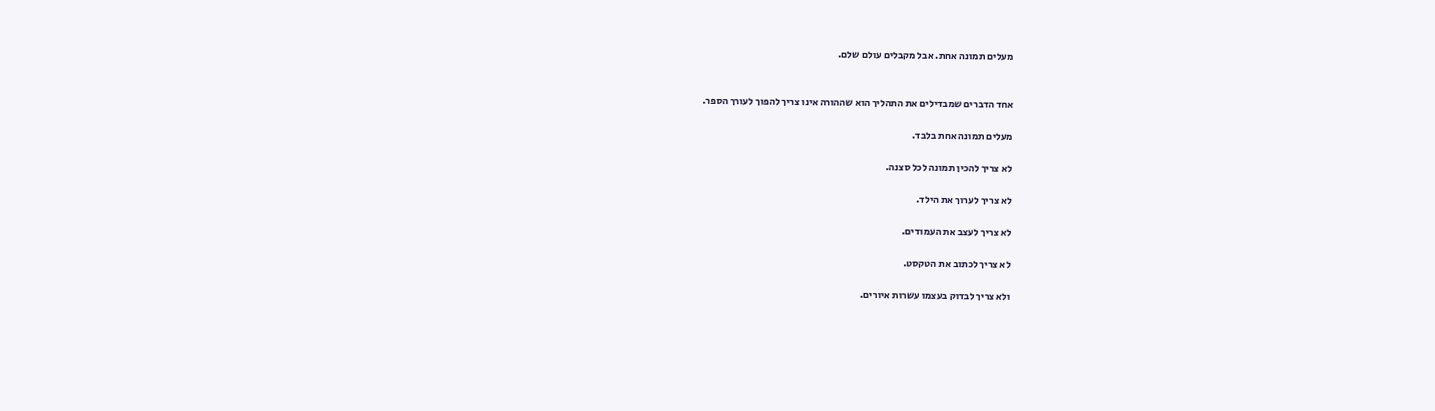מעלים תמונה אחת. אבל מקבלים עולם שלם.


אחד הדברים שמבדילים את התהליך הוא שההורה אינו צריך להפוך לעורך הספר.

מעלים תמונה אחת בלבד.

לא צריך להכין תמונה לכל סצנה.

לא צריך לערוך את הילד.

לא צריך לעצב את העמודים.

לא צריך לכתוב את הטקסט.

ולא צריך לבדוק בעצמו עשרות איורים.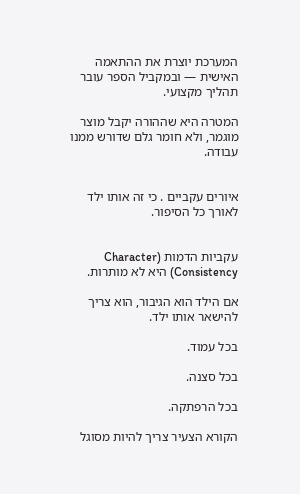המערכת יוצרת את ההתאמה האישית — ובמקביל הספר עובר תהליך מקצועי.

המטרה היא שההורה יקבל מוצר מוגמר, ולא חומר גלם שדורש ממנו עבודה.


איורים עקביים . כי זה אותו ילד לאורך כל הסיפור.


עקביות הדמות (Character Consistency) היא לא מותרות.

אם הילד הוא הגיבור, הוא צריך להישאר אותו ילד.

בכל עמוד.

בכל סצנה.

בכל הרפתקה.

הקורא הצעיר צריך להיות מסוגל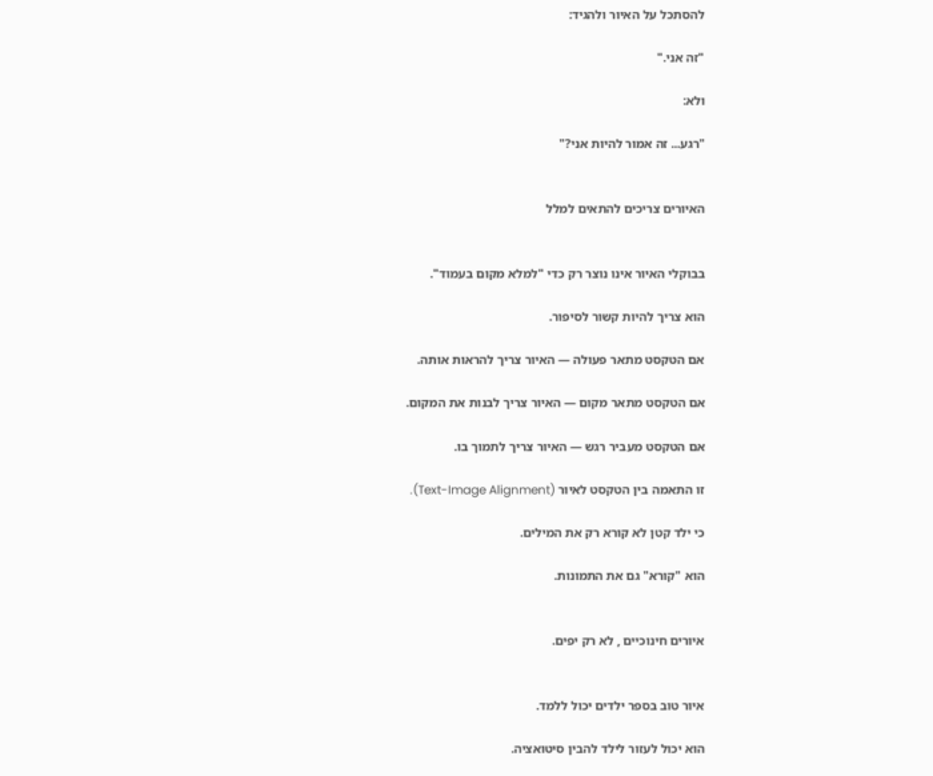להסתכל על האיור ולהגיד:

"זה אני."

ולא:

"רגע... זה אמור להיות אני?"


האיורים צריכים להתאים למלל


בבוקלי האיור אינו נוצר רק כדי "למלא מקום בעמוד".

הוא צריך להיות קשור לסיפור.

אם הטקסט מתאר פעולה — האיור צריך להראות אותה.

אם הטקסט מתאר מקום — האיור צריך לבנות את המקום.

אם הטקסט מעביר רגש — האיור צריך לתמוך בו.

זו התאמה בין הטקסט לאיור (Text-Image Alignment).

כי ילד קטן לא קורא רק את המילים.

הוא "קורא" גם את התמונות.


איורים חינוכיים , לא רק יפים.


איור טוב בספר ילדים יכול ללמד.

הוא יכול לעזור לילד להבין סיטואציה.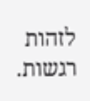לזהות רגשות.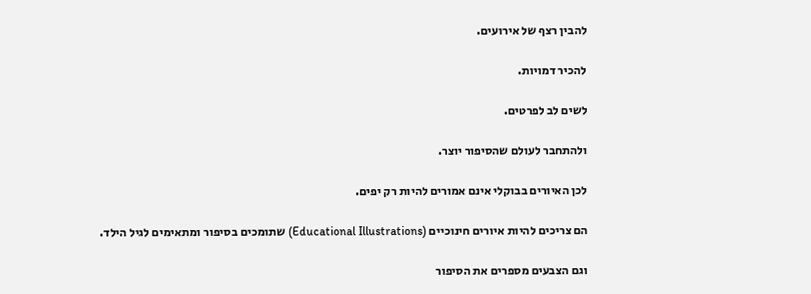להבין רצף של אירועים.

להכיר דמויות.

לשים לב לפרטים.

ולהתחבר לעולם שהסיפור יוצר.

לכן האיורים בבוקלי אינם אמורים להיות רק יפים.

הם צריכים להיות איורים חינוכיים (Educational Illustrations) שתומכים בסיפור ומתאימים לגיל הילד.

וגם הצבעים מספרים את הסיפור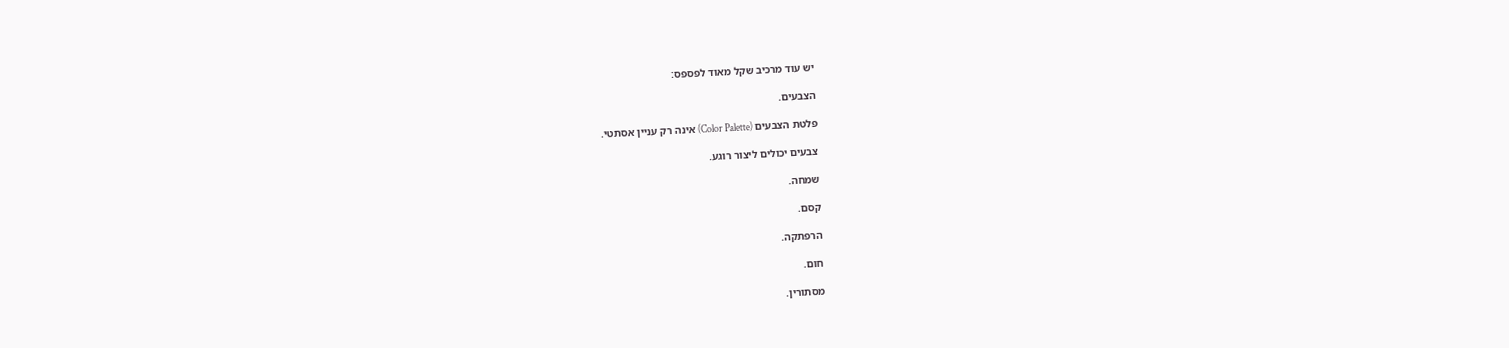יש עוד מרכיב שקל מאוד לפספס:

הצבעים.

פלטת הצבעים (Color Palette) אינה רק עניין אסתטי.

צבעים יכולים ליצור רוגע.

שמחה.

קסם.

הרפתקה.

חום.

מסתורין.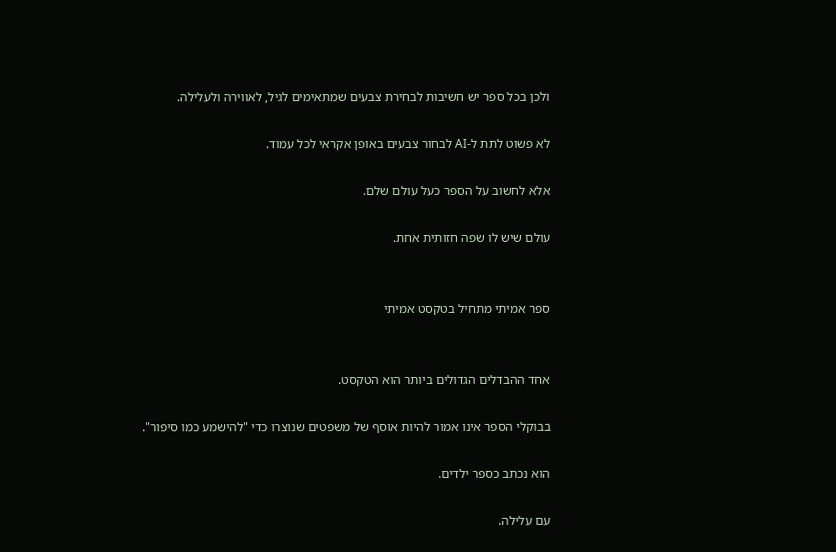ולכן בכל ספר יש חשיבות לבחירת צבעים שמתאימים לגיל, לאווירה ולעלילה.

לא פשוט לתת ל-AI לבחור צבעים באופן אקראי לכל עמוד.

אלא לחשוב על הספר כעל עולם שלם.

עולם שיש לו שפה חזותית אחת.


ספר אמיתי מתחיל בטקסט אמיתי


אחד ההבדלים הגדולים ביותר הוא הטקסט.

בבוקלי הספר אינו אמור להיות אוסף של משפטים שנוצרו כדי "להישמע כמו סיפור".

הוא נכתב כספר ילדים.

עם עלילה.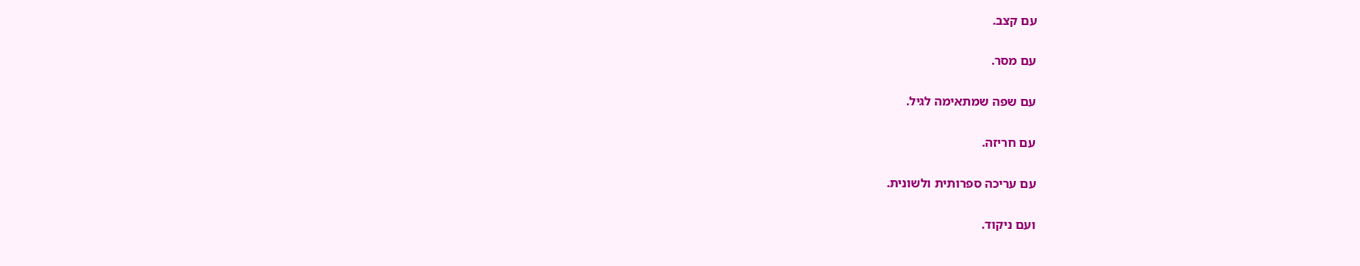עם קצב.

עם מסר.

עם שפה שמתאימה לגיל.

עם חריזה.

עם עריכה ספרותית ולשונית.

ועם ניקוד.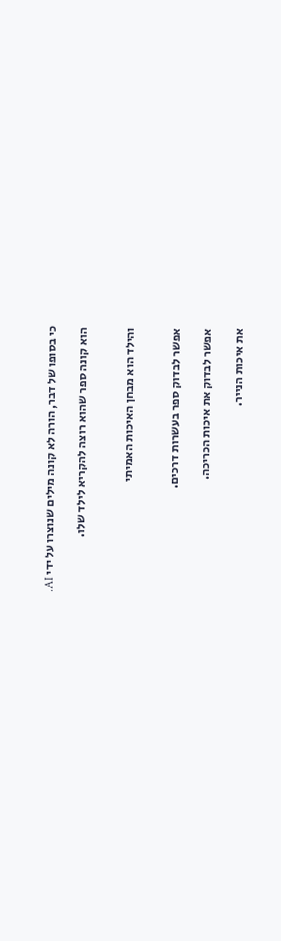כי בסופו של דבר, הורה לא קונה מילים שנוצרו על ידי AI.

הוא קונה ספר שהוא רוצה להקריא לילד שלו.


והילד הוא מבחן האיכות האמיתי


אפשר לבדוק ספר בעשרות דרכים.

אפשר לבדוק את איכות הכריכה.

את איכות הנייר.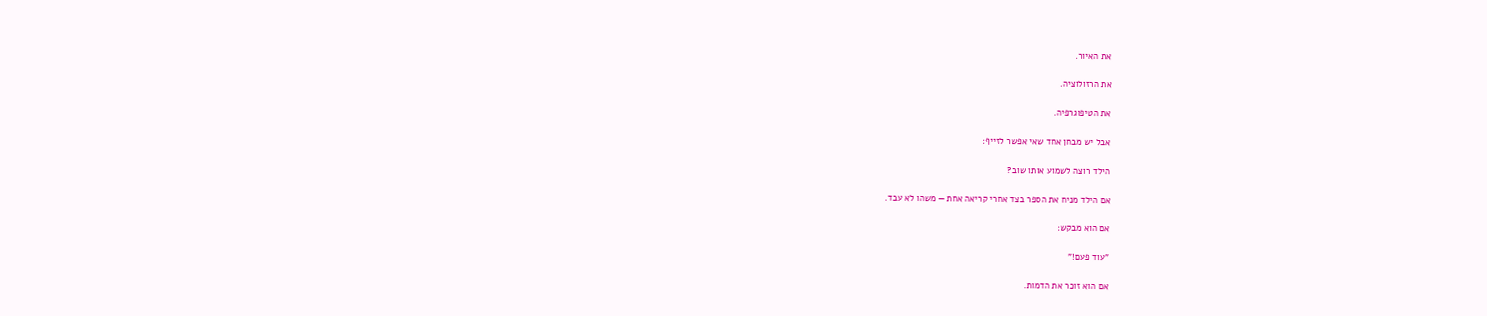את האיור.

את הרזולוציה.

את הטיפוגרפיה.

אבל יש מבחן אחד שאי אפשר לזייף:

הילד רוצה לשמוע אותו שוב?

אם הילד מניח את הספר בצד אחרי קריאה אחת — משהו לא עבד.

אם הוא מבקש:

"עוד פעם!"

אם הוא זוכר את הדמות.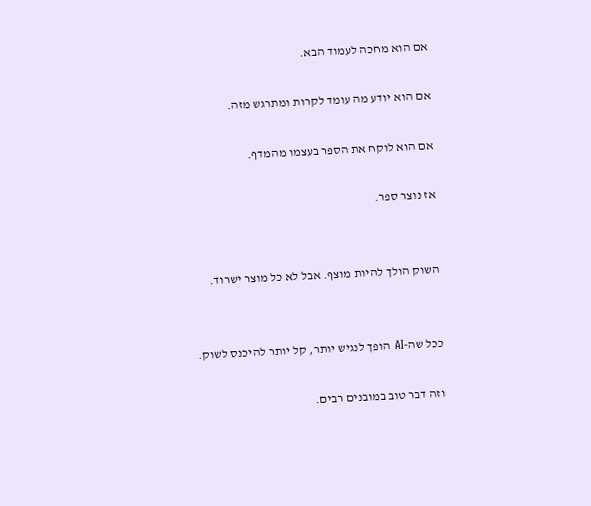אם הוא מחכה לעמוד הבא.

אם הוא יודע מה עומד לקרות ומתרגש מזה.

אם הוא לוקח את הספר בעצמו מהמדף.

אז נוצר ספר.


השוק הולך להיות מוצף. אבל לא כל מוצר ישרוד.


ככל שה-AI הופך לנגיש יותר, קל יותר להיכנס לשוק.

וזה דבר טוב במובנים רבים.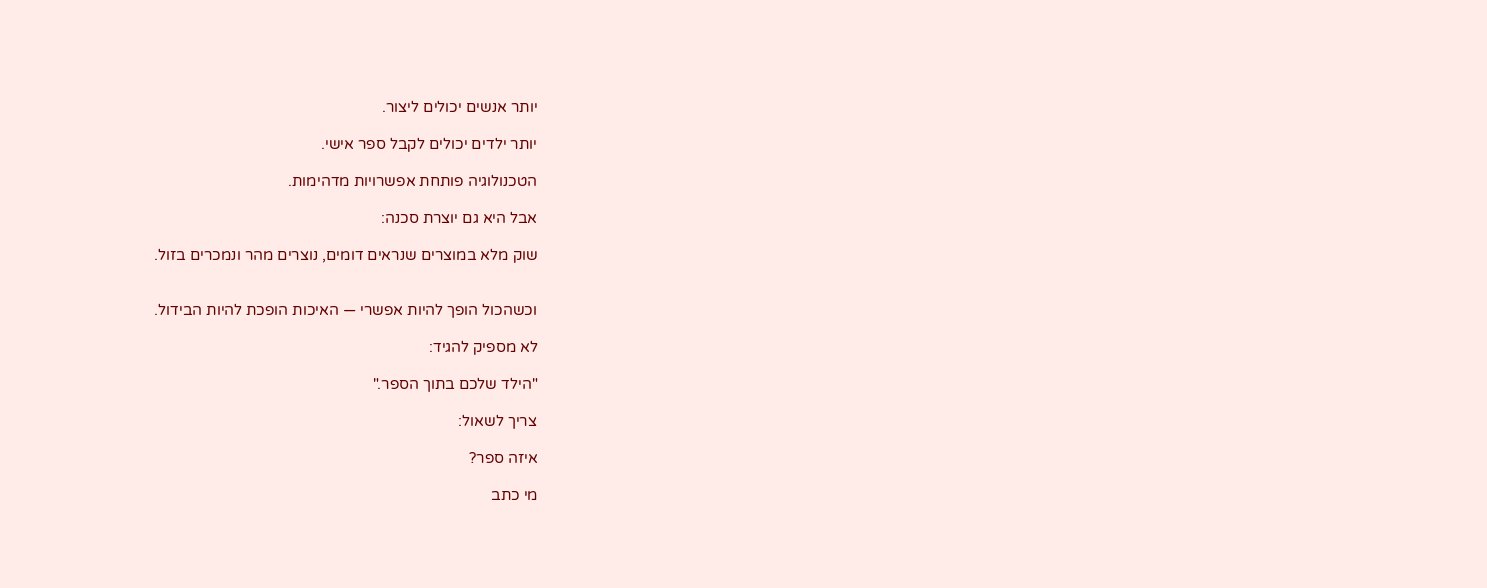יותר אנשים יכולים ליצור.

יותר ילדים יכולים לקבל ספר אישי.

הטכנולוגיה פותחת אפשרויות מדהימות.

אבל היא גם יוצרת סכנה:

שוק מלא במוצרים שנראים דומים, נוצרים מהר ונמכרים בזול.


וכשהכול הופך להיות אפשרי — האיכות הופכת להיות הבידול.

לא מספיק להגיד:

"הילד שלכם בתוך הספר."

צריך לשאול:

איזה ספר?

מי כתב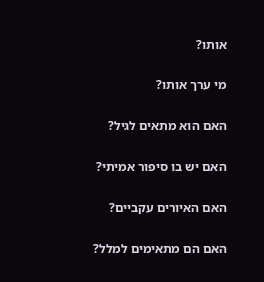אותו?

מי ערך אותו?

האם הוא מתאים לגיל?

האם יש בו סיפור אמיתי?

האם האיורים עקביים?

האם הם מתאימים למלל?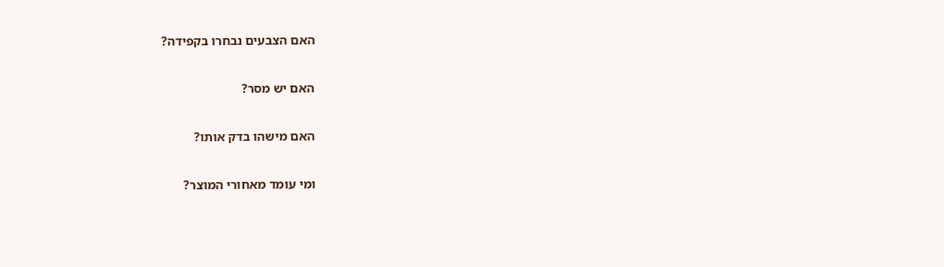האם הצבעים נבחרו בקפידה?

האם יש מסר?

האם מישהו בדק אותו?

ומי עומד מאחורי המוצר?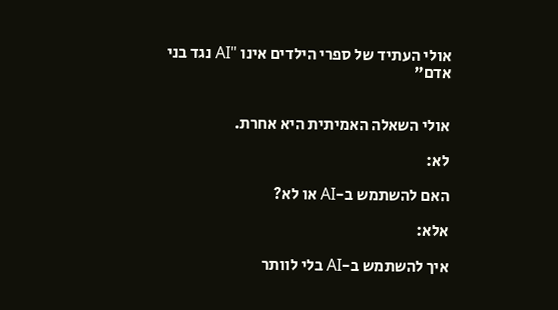אולי העתיד של ספרי הילדים אינו "AI נגד בני אדם"


אולי השאלה האמיתית היא אחרת.

לא:

האם להשתמש ב-AI או לא?

אלא:

איך להשתמש ב-AI בלי לוותר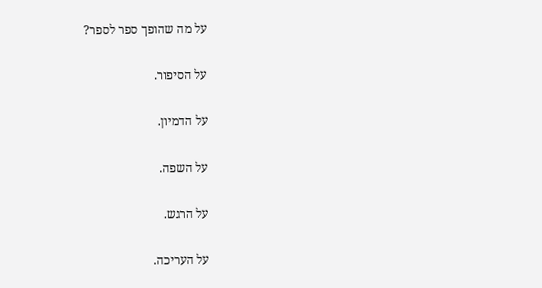על מה שהופך ספר לספר?

על הסיפור.

על הדמיון.

על השפה.

על הרגש.

על העריכה.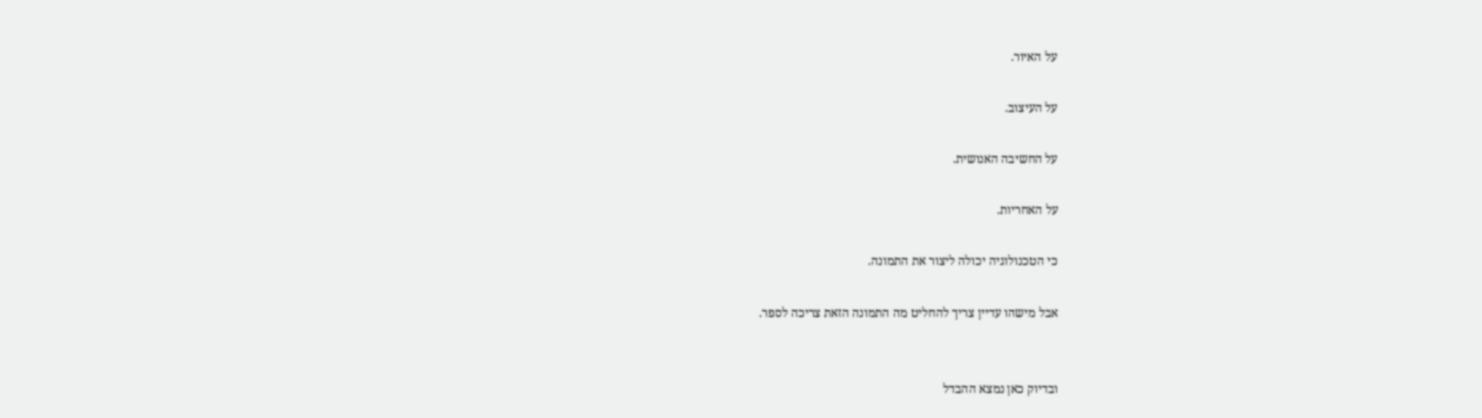על האיור.

על העיצוב.

על החשיבה האנושית.

על האחריות.

כי הטכנולוגיה יכולה ליצור את התמונה.

אבל מישהו עדיין צריך להחליט מה התמונה הזאת צריכה לספר.


ובדיוק כאן נמצא ההבדל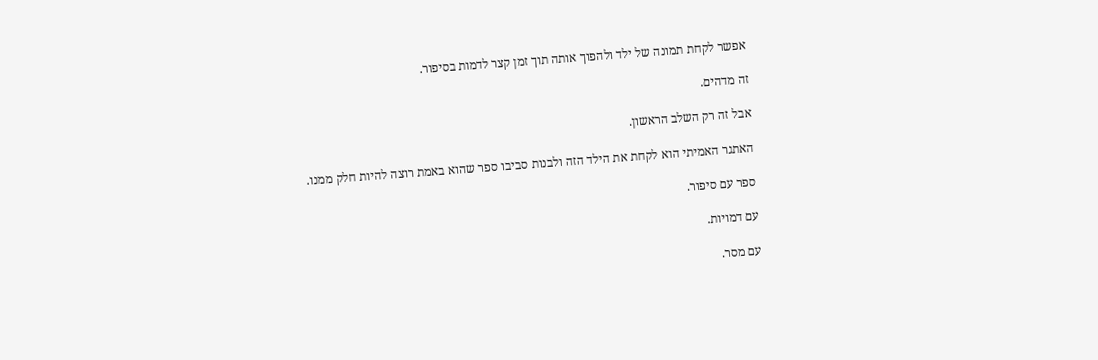אפשר לקחת תמונה של ילד ולהפוך אותה תוך זמן קצר לדמות בסיפור.

זה מדהים.

אבל זה רק השלב הראשון.

האתגר האמיתי הוא לקחת את הילד הזה ולבנות סביבו ספר שהוא באמת רוצה להיות חלק ממנו.

ספר עם סיפור.

עם דמויות.

עם מסר.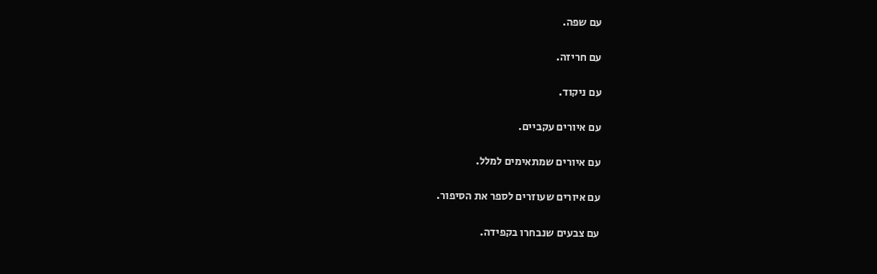עם שפה.

עם חריזה.

עם ניקוד.

עם איורים עקביים.

עם איורים שמתאימים למלל.

עם איורים שעוזרים לספר את הסיפור.

עם צבעים שנבחרו בקפידה.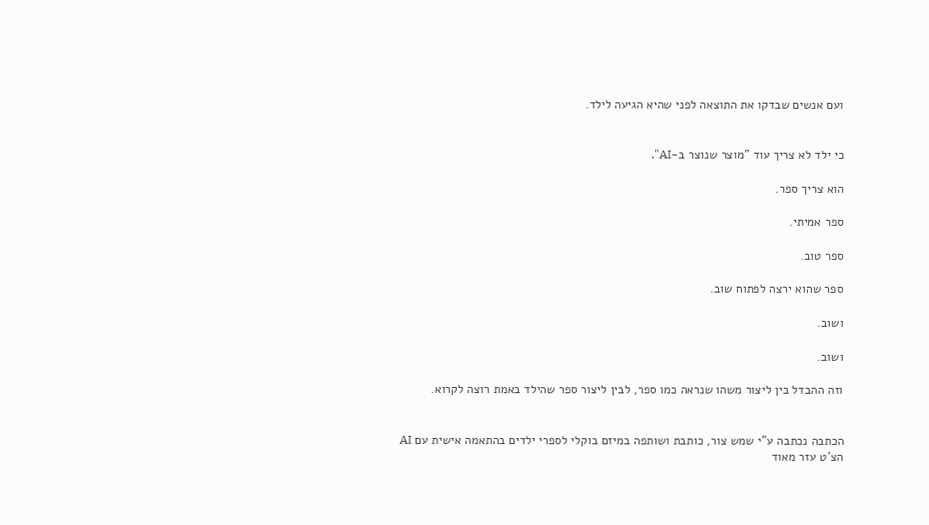ועם אנשים שבדקו את התוצאה לפני שהיא הגיעה לילד.


כי ילד לא צריך עוד "מוצר שנוצר ב-AI".

הוא צריך ספר.

ספר אמיתי.

ספר טוב.

ספר שהוא ירצה לפתוח שוב.

ושוב.

ושוב.

וזה ההבדל בין ליצור משהו שנראה כמו ספר, לבין ליצור ספר שהילד באמת רוצה לקרוא.


הכתבה נכתבה ע"י שמש צור, כותבת ושותפה במיזם בוקלי לספרי ילדים בהתאמה אישית עם AI הצ'ט עזר מאוד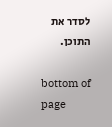לסדר את התוכן.

bottom of page